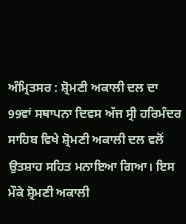ਅੰਮ੍ਰਿਤਸਰ : ਸ਼੍ਰੋਮਣੀ ਅਕਾਲੀ ਦਲ ਦਾ 99ਵਾਂ ਸਥਾਪਨਾ ਦਿਵਸ ਅੱਜ ਸ੍ਰੀ ਹਰਿਮੰਦਰ ਸਾਹਿਬ ਵਿਖੇ ਸ਼੍ਰੋਮਣੀ ਅਕਾਲੀ ਦਲ ਵਲੋਂ ਉਤਸ਼ਾਹ ਸਹਿਤ ਮਨਾਇਆ ਗਿਆ। ਇਸ ਮੌਕੇ ਸ਼੍ਰੋਮਣੀ ਅਕਾਲੀ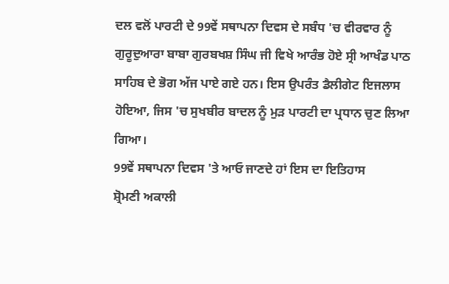ਦਲ ਵਲੋਂ ਪਾਰਟੀ ਦੇ 99ਵੇਂ ਸਥਾਪਨਾ ਦਿਵਸ ਦੇ ਸਬੰਧ 'ਚ ਵੀਰਵਾਰ ਨੂੰ ਗੁਰੂਦੁਆਰਾ ਬਾਬਾ ਗੁਰਬਖਸ਼ ਸਿੰਘ ਜੀ ਵਿਖੇ ਆਰੰਭ ਹੋਏ ਸ੍ਰੀ ਆਖੰਡ ਪਾਠ ਸਾਹਿਬ ਦੇ ਭੋਗ ਅੱਜ ਪਾਏ ਗਏ ਹਨ। ਇਸ ਉਪਰੰਤ ਡੈਲੀਗੇਟ ਇਜਲਾਸ ਹੋਇਆ, ਜਿਸ 'ਚ ਸੁਖਬੀਰ ਬਾਦਲ ਨੂੰ ਮੁੜ ਪਾਰਟੀ ਦਾ ਪ੍ਰਧਾਨ ਚੁਣ ਲਿਆ ਗਿਆ।
99ਵੇਂ ਸਥਾਪਨਾ ਦਿਵਸ 'ਤੇ ਆਓ ਜਾਣਦੇ ਹਾਂ ਇਸ ਦਾ ਇਤਿਹਾਸ
ਸ਼੍ਰੋਮਣੀ ਅਕਾਲੀ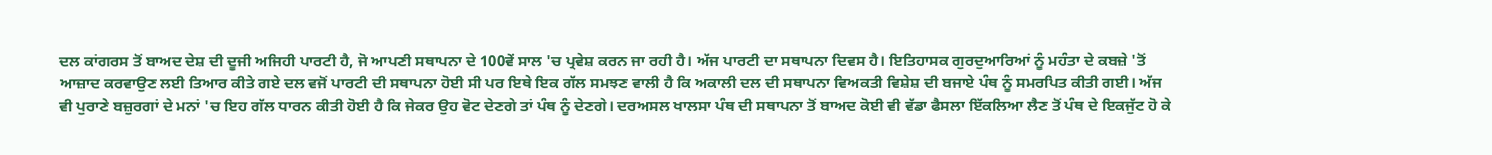ਦਲ ਕਾਂਗਰਸ ਤੋਂ ਬਾਅਦ ਦੇਸ਼ ਦੀ ਦੂਜੀ ਅਜਿਹੀ ਪਾਰਟੀ ਹੈ, ਜੋ ਆਪਣੀ ਸਥਾਪਨਾ ਦੇ 100ਵੇਂ ਸਾਲ 'ਚ ਪ੍ਰਵੇਸ਼ ਕਰਨ ਜਾ ਰਹੀ ਹੈ। ਅੱਜ ਪਾਰਟੀ ਦਾ ਸਥਾਪਨਾ ਦਿਵਸ ਹੈ। ਇਤਿਹਾਸਕ ਗੁਰਦੁਆਰਿਆਂ ਨੂੰ ਮਹੰਤਾ ਦੇ ਕਬਜ਼ੇ 'ਤੋਂ ਆਜ਼ਾਦ ਕਰਵਾਉਣ ਲਈ ਤਿਆਰ ਕੀਤੇ ਗਏ ਦਲ ਵਜੋਂ ਪਾਰਟੀ ਦੀ ਸਥਾਪਨਾ ਹੋਈ ਸੀ ਪਰ ਇਥੇ ਇਕ ਗੱਲ ਸਮਝਣ ਵਾਲੀ ਹੈ ਕਿ ਅਕਾਲੀ ਦਲ ਦੀ ਸਥਾਪਨਾ ਵਿਅਕਤੀ ਵਿਸ਼ੇਸ਼ ਦੀ ਬਜਾਏ ਪੰਥ ਨੂੰ ਸਮਰਪਿਤ ਕੀਤੀ ਗਈ। ਅੱਜ ਵੀ ਪੁਰਾਣੇ ਬਜ਼ੁਰਗਾਂ ਦੇ ਮਨਾਂ 'ਚ ਇਹ ਗੱਲ ਧਾਰਨ ਕੀਤੀ ਹੋਈ ਹੈ ਕਿ ਜੇਕਰ ਉਹ ਵੋਟ ਦੇਣਗੇ ਤਾਂ ਪੰਥ ਨੂੰ ਦੇਣਗੇ। ਦਰਅਸਲ ਖਾਲਸਾ ਪੰਥ ਦੀ ਸਥਾਪਨਾ ਤੋਂ ਬਾਅਦ ਕੋਈ ਵੀ ਵੱਡਾ ਫੈਸਲਾ ਇੱਕਲਿਆ ਲੈਣ ਤੋਂ ਪੰਥ ਦੇ ਇਕਜੁੱਟ ਹੋ ਕੇ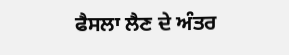ਫੈਸਲਾ ਲੈਣ ਦੇ ਅੰਤਰ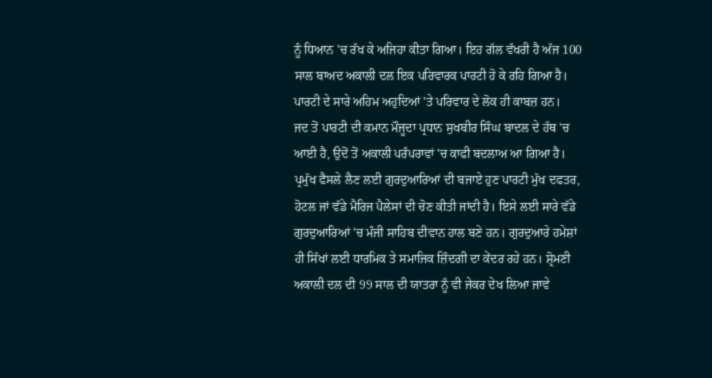ਨੂੰ ਧਿਆਨ 'ਚ ਰੱਖ ਕੇ ਅਜਿਹਾ ਕੀਤਾ ਗਿਆ। ਇਹ ਗੱਲ ਵੱਖਰੀ ਹੈ ਅੱਜ 100 ਸਾਲ ਬਾਅਦ ਅਕਾਲੀ ਦਲ ਇਕ ਪਰਿਵਾਰਕ ਪਾਰਟੀ ਹੋ ਕੇ ਰਹਿ ਗਿਆ ਹੈ। ਪਾਰਟੀ ਦੇ ਸਾਰੇ ਅਹਿਮ ਅਹੁਦਿਆਂ 'ਤੇ ਪਰਿਵਾਰ ਦੇ ਲੋਕ ਹੀ ਕਾਬਜ਼ ਹਨ।
ਜਦ ਤੋਂ ਪਾਰਟੀ ਦੀ ਕਮਾਨ ਮੌਜੂਦਾ ਪ੍ਰਧਾਨ ਸੁਖਬੀਰ ਸਿੰਘ ਬਾਦਲ ਦੇ ਹੱਥ 'ਚ ਆਈ ਹੈ, ਉਦੋਂ ਤੋਂ ਅਕਾਲੀ ਪਰੰਪਰਾਵਾਂ 'ਚ ਕਾਫੀ ਬਦਲਾਅ ਆ ਗਿਆ ਹੈ। ਪ੍ਰਮੁੱਖ ਫੈਸਲੇ ਲੈਣ ਲਈ ਗੁਰਦੁਆਰਿਆਂ ਦੀ ਬਜਾਏ ਹੁਣ ਪਾਰਟੀ ਮੁੱਖ ਦਫਤਰ, ਹੋਟਲ ਜਾਂ ਵੱਡੇ ਮੈਰਿਜ ਪੈਲੇਸਾਂ ਦੀ ਚੋਣ ਕੀਤੀ ਜਾਂਦੀ ਹੈ। ਇਸੇ ਲਈ ਸਾਰੇ ਵੱਡੇ ਗੁਰਦੁਆਰਿਆਂ 'ਚ ਮੰਜੀ ਸਾਹਿਬ ਦੀਵਾਨ ਹਾਲ ਬਣੇ ਹਨ। ਗੁਰਦੁਆਰੇ ਹਮੇਸ਼ਾਂ ਹੀ ਸਿੱਖਾਂ ਲਈ ਧਾਰਮਿਕ ਤੇ ਸਮਾਜਿਕ ਜ਼ਿੰਦਗੀ ਦਾ ਕੇਂਦਰ ਰਹੇ ਹਨ। ਸ਼੍ਰੋਮਣੀ ਅਕਾਲੀ ਦਲ ਦੀ 99 ਸਾਲ ਦੀ ਯਾਤਰਾ ਨੂੰ ਵੀ ਜੇਕਰ ਦੇਖ ਲਿਆ ਜਾਵੇ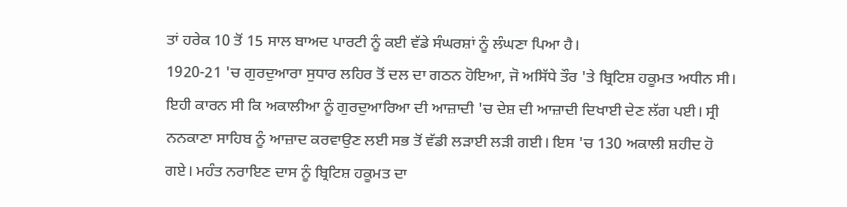ਤਾਂ ਹਰੇਕ 10 ਤੋਂ 15 ਸਾਲ ਬਾਅਦ ਪਾਰਟੀ ਨੂੰ ਕਈ ਵੱਡੇ ਸੰਘਰਸ਼ਾਂ ਨੂੰ ਲੰਘਣਾ ਪਿਆ ਹੈ।
1920-21 'ਚ ਗੁਰਦੁਆਰਾ ਸੁਧਾਰ ਲਹਿਰ ਤੋਂ ਦਲ ਦਾ ਗਠਨ ਹੋਇਆ, ਜੋ ਅਸਿੱਧੇ ਤੌਰ 'ਤੇ ਬ੍ਰਿਟਿਸ਼ ਹਕੂਮਤ ਅਧੀਨ ਸੀ। ਇਹੀ ਕਾਰਨ ਸੀ ਕਿ ਅਕਾਲੀਆ ਨੂੰ ਗੁਰਦੁਆਰਿਆ ਦੀ ਆਜ਼ਾਦੀ 'ਚ ਦੇਸ਼ ਦੀ ਆਜ਼ਾਦੀ ਦਿਖਾਈ ਦੇਣ ਲੱਗ ਪਈ। ਸ੍ਰੀ ਨਨਕਾਣਾ ਸਾਹਿਬ ਨੂੰ ਆਜ਼ਾਦ ਕਰਵਾਉਣ ਲਈ ਸਭ ਤੋਂ ਵੱਡੀ ਲੜਾਈ ਲੜੀ ਗਈ। ਇਸ 'ਚ 130 ਅਕਾਲੀ ਸ਼ਹੀਦ ਹੋ ਗਏ। ਮਹੰਤ ਨਰਾਇਣ ਦਾਸ ਨੂੰ ਬ੍ਰਿਟਿਸ਼ ਹਕੂਮਤ ਦਾ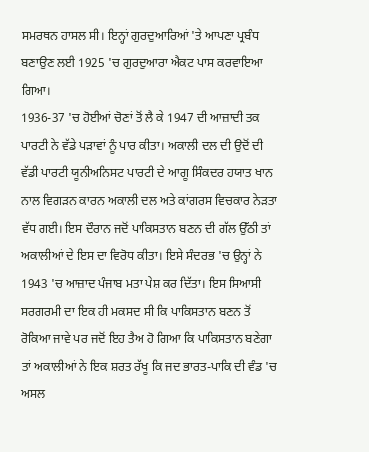ਸਮਰਥਨ ਹਾਸਲ ਸੀ। ਇਨ੍ਹਾਂ ਗੁਰਦੁਆਰਿਆਂ 'ਤੇ ਆਪਣਾ ਪ੍ਰਬੰਧ ਬਣਾਉਣ ਲਈ 1925 'ਚ ਗੁਰਦੁਆਰਾ ਐਕਟ ਪਾਸ ਕਰਵਾਇਆ ਗਿਆ।
1936-37 'ਚ ਹੋਈਆਂ ਚੋਣਾਂ ਤੋਂ ਲੈ ਕੇ 1947 ਦੀ ਆਜ਼ਾਦੀ ਤਕ ਪਾਰਟੀ ਨੇ ਵੱਡੇ ਪੜਾਵਾਂ ਨੂੰ ਪਾਰ ਕੀਤਾ। ਅਕਾਲੀ ਦਲ ਦੀ ਉਦੋਂ ਦੀ ਵੱਡੀ ਪਾਰਟੀ ਯੂਨੀਅਨਿਸਟ ਪਾਰਟੀ ਦੇ ਆਗੂ ਸਿੰਕਦਰ ਹਯਾਤ ਖਾਨ ਨਾਲ ਵਿਗੜਨ ਕਾਰਨ ਅਕਾਲੀ ਦਲ ਅਤੇ ਕਾਂਗਰਸ ਵਿਚਕਾਰ ਨੇੜਤਾ ਵੱਧ ਗਈ। ਇਸ ਦੌਰਾਨ ਜਦੋਂ ਪਾਕਿਸਤਾਨ ਬਣਨ ਦੀ ਗੱਲ ਉੱਠੀ ਤਾਂ ਅਕਾਲੀਆਂ ਦੇ ਇਸ ਦਾ ਵਿਰੋਧ ਕੀਤਾ। ਇਸੇ ਸੰਦਰਭ 'ਚ ਉਨ੍ਹਾਂ ਨੇ 1943 'ਚ ਆਜ਼ਾਦ ਪੰਜਾਬ ਮਤਾ ਪੇਸ਼ ਕਰ ਦਿੱਤਾ। ਇਸ ਸਿਆਸੀ ਸਰਗਰਮੀ ਦਾ ਇਕ ਹੀ ਮਕਸਦ ਸੀ ਕਿ ਪਾਕਿਸਤਾਨ ਬਣਨ ਤੋਂ ਰੋਕਿਆ ਜਾਵੇ ਪਰ ਜਦੋਂ ਇਹ ਤੈਅ ਹੋ ਗਿਆ ਕਿ ਪਾਕਿਸਤਾਨ ਬਣੇਗਾ ਤਾਂ ਅਕਾਲੀਆਂ ਨੇ ਇਕ ਸ਼ਰਤ ਰੱਖੂ ਕਿ ਜਦ ਭਾਰਤ-ਪਾਕਿ ਦੀ ਵੰਡ 'ਚ ਅਸਲ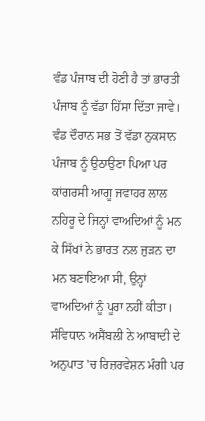ਵੰਡ ਪੰਜਾਬ ਦੀ ਹੋਣੀ ਹੈ ਤਾਂ ਭਾਰਤੀ ਪੰਜਾਬ ਨੂੰ ਵੱਡਾ ਹਿੱਸਾ ਦਿੱਤਾ ਜਾਵੇ।
ਵੰਡ ਦੌਰਾਨ ਸਭ ਤੋਂ ਵੱਡਾ ਨੁਕਸਾਨ ਪੰਜਾਬ ਨੂੰ ਉਠਾਉਣਾ ਪਿਆ ਪਰ ਕਾਂਗਰਸੀ ਆਗੂ ਜਵਾਹਰ ਲਾਲ ਨਹਿਰੂ ਦੇ ਜਿਨ੍ਹਾਂ ਵਾਅਦਿਆਂ ਨੂੰ ਮਨ ਕੇ ਸਿੱਖਾਂ ਨੇ ਭਾਰਤ ਨਲ ਜੁੜਨ ਦਾ ਮਨ ਬਣਾਇਆ ਸੀ, ਉਨ੍ਹਾਂ ਵਾਅਦਿਆਂ ਨੂੰ ਪੂਰਾ ਨਹੀਂ ਕੀਤਾ। ਸੰਵਿਧਾਨ ਅਸੈਂਬਲੀ ਨੇ ਆਬਾਦੀ ਦੇ ਅਨੁਪਾਤ 'ਚ ਰਿਜ਼ਰਵੇਸ਼ਨ ਮੰਗੀ ਪਰ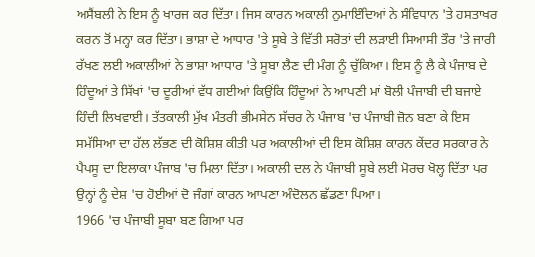ਅਸੈਂਬਲੀ ਨੇ ਇਸ ਨੂੰ ਖਾਰਜ ਕਰ ਦਿੱਤਾ। ਜਿਸ ਕਾਰਨ ਅਕਾਲੀ ਨੁਮਾਇੰਦਿਆਂ ਨੇ ਸੰਵਿਧਾਨ 'ਤੇ ਹਸਤਾਖਰ ਕਰਨ ਤੋਂ ਮਨ੍ਹਾ ਕਰ ਦਿੱਤਾ। ਭਾਸ਼ਾ ਦੇ ਆਧਾਰ 'ਤੇ ਸੂਬੇ ਤੇ ਵਿੱਤੀ ਸਰੋਤਾਂ ਦੀ ਲੜਾਈ ਸਿਆਸੀ ਤੌਰ 'ਤੇ ਜਾਰੀ ਰੱਖਣ ਲਈ ਅਕਾਲੀਆਂ ਨੇ ਭਾਸ਼ਾ ਆਧਾਰ 'ਤੇ ਸੂਬਾ ਲੈਣ ਦੀ ਮੰਗ ਨੂੰ ਚੁੱਕਿਆ। ਇਸ ਨੂੰ ਲੈ ਕੇ ਪੰਜਾਬ ਦੇ ਹਿੰਦੂਆਂ ਤੇ ਸਿੱਖਾਂ 'ਚ ਦੂਰੀਆਂ ਵੱਧ ਗਈਆਂ ਕਿਉਂਕਿ ਹਿੰਦੂਆਂ ਨੇ ਆਪਣੀ ਮਾਂ ਬੋਲੀ ਪੰਜਾਬੀ ਦੀ ਬਜਾਏ ਹਿੰਦੀ ਲਿਖਵਾਈ। ਤੱਤਕਾਲੀ ਮੁੱਖ ਮੰਤਰੀ ਭੀਮਸੇਨ ਸੱਚਰ ਨੇ ਪੰਜਾਬ 'ਚ ਪੰਜਾਬੀ ਜ਼ੋਨ ਬਣਾ ਕੇ ਇਸ ਸਮੱਸਿਆ ਦਾ ਹੱਲ ਲੱਭਣ ਦੀ ਕੋਸ਼ਿਸ਼ ਕੀਤੀ ਪਰ ਅਕਾਲੀਆਂ ਦੀ ਇਸ ਕੋਸ਼ਿਸ਼ ਕਾਰਨ ਕੇਂਦਰ ਸਰਕਾਰ ਨੇ ਪੈਪਸੂ ਦਾ ਇਲਾਕਾ ਪੰਜਾਬ 'ਚ ਮਿਲਾ ਦਿੱਤਾ। ਅਕਾਲੀ ਦਲ ਨੇ ਪੰਜਾਬੀ ਸੂਬੇ ਲਈ ਮੋਰਚ ਖੋਲ੍ਹ ਦਿੱਤਾ ਪਰ ਉਨ੍ਹਾਂ ਨੂੰ ਦੇਸ਼ 'ਚ ਹੋਈਆਂ ਦੋ ਜੰਗਾਂ ਕਾਰਨ ਆਪਣਾ ਅੰਦੋਲਨ ਛੱਡਣਾ ਪਿਆ।
1966 'ਚ ਪੰਜਾਬੀ ਸੂਬਾ ਬਣ ਗਿਆ ਪਰ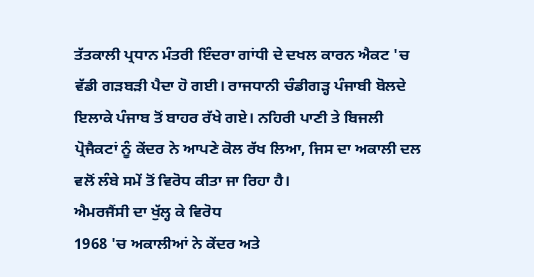ਤੱਤਕਾਲੀ ਪ੍ਰਧਾਨ ਮੰਤਰੀ ਇੰਦਰਾ ਗਾਂਧੀ ਦੇ ਦਖਲ ਕਾਰਨ ਐਕਟ 'ਚ ਵੱਡੀ ਗੜਬੜੀ ਪੈਦਾ ਹੋ ਗਈ। ਰਾਜਧਾਨੀ ਚੰਡੀਗੜ੍ਹ ਪੰਜਾਬੀ ਬੋਲਦੇ ਇਲਾਕੇ ਪੰਜਾਬ ਤੋਂ ਬਾਹਰ ਰੱਖੇ ਗਏ। ਨਹਿਰੀ ਪਾਣੀ ਤੇ ਬਿਜਲੀ ਪ੍ਰੋਜੈਕਟਾਂ ਨੂੰ ਕੇਂਦਰ ਨੇ ਆਪਣੇ ਕੋਲ ਰੱਖ ਲਿਆ, ਜਿਸ ਦਾ ਅਕਾਲੀ ਦਲ ਵਲੋਂ ਲੰਬੇ ਸਮੇਂ ਤੋਂ ਵਿਰੋਧ ਕੀਤਾ ਜਾ ਰਿਹਾ ਹੈ।
ਐਮਰਜੈਂਸੀ ਦਾ ਖੁੱਲ੍ਹ ਕੇ ਵਿਰੋਧ
1968 'ਚ ਅਕਾਲੀਆਂ ਨੇ ਕੇਂਦਰ ਅਤੇ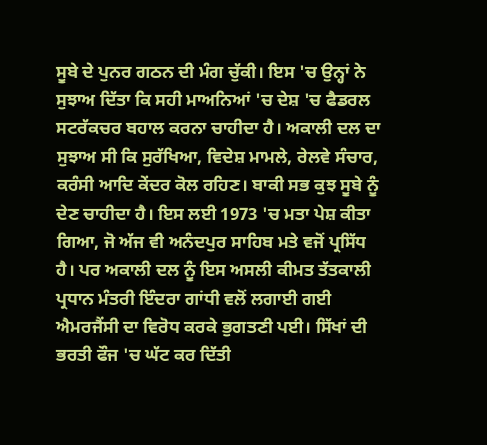ਸੂਬੇ ਦੇ ਪੁਨਰ ਗਠਨ ਦੀ ਮੰਗ ਚੁੱਕੀ। ਇਸ 'ਚ ਉਨ੍ਹਾਂ ਨੇ ਸੁਝਾਅ ਦਿੱਤਾ ਕਿ ਸਹੀ ਮਾਅਨਿਆਂ 'ਚ ਦੇਸ਼ 'ਚ ਫੈਡਰਲ ਸਟਰੱਕਚਰ ਬਹਾਲ ਕਰਨਾ ਚਾਹੀਦਾ ਹੈ। ਅਕਾਲੀ ਦਲ ਦਾ ਸੁਝਾਅ ਸੀ ਕਿ ਸੁਰੱਖਿਆ, ਵਿਦੇਸ਼ ਮਾਮਲੇ, ਰੇਲਵੇ ਸੰਚਾਰ, ਕਰੰਸੀ ਆਦਿ ਕੇਂਦਰ ਕੋਲ ਰਹਿਣ। ਬਾਕੀ ਸਭ ਕੁਝ ਸੂਬੇ ਨੂੰ ਦੇਣ ਚਾਹੀਦਾ ਹੈ। ਇਸ ਲਈ 1973 'ਚ ਮਤਾ ਪੇਸ਼ ਕੀਤਾ ਗਿਆ, ਜੋ ਅੱਜ ਵੀ ਅਨੰਦਪੁਰ ਸਾਹਿਬ ਮਤੇ ਵਜੋਂ ਪ੍ਰਸਿੱਧ ਹੈ। ਪਰ ਅਕਾਲੀ ਦਲ ਨੂੰ ਇਸ ਅਸਲੀ ਕੀਮਤ ਤੱਤਕਾਲੀ ਪ੍ਰਧਾਨ ਮੰਤਰੀ ਇੰਦਰਾ ਗਾਂਧੀ ਵਲੋਂ ਲਗਾਈ ਗਈ ਐਮਰਜੈਂਸੀ ਦਾ ਵਿਰੋਧ ਕਰਕੇ ਭੁਗਤਣੀ ਪਈ। ਸਿੱਖਾਂ ਦੀ ਭਰਤੀ ਫੌਜ 'ਚ ਘੱਟ ਕਰ ਦਿੱਤੀ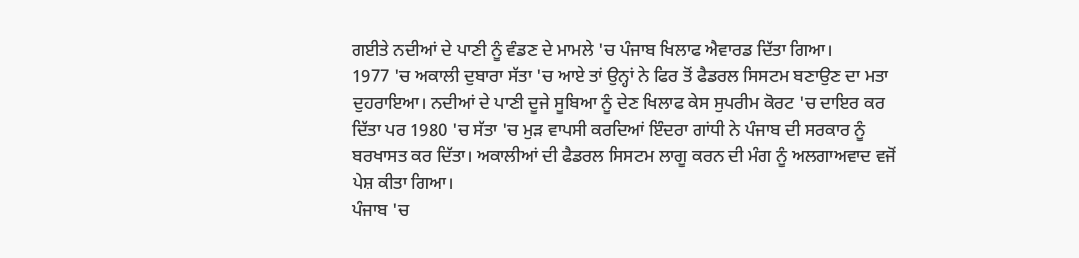ਗਈਤੇ ਨਦੀਆਂ ਦੇ ਪਾਣੀ ਨੂੰ ਵੰਡਣ ਦੇ ਮਾਮਲੇ 'ਚ ਪੰਜਾਬ ਖਿਲਾਫ ਐਵਾਰਡ ਦਿੱਤਾ ਗਿਆ।
1977 'ਚ ਅਕਾਲੀ ਦੁਬਾਰਾ ਸੱਤਾ 'ਚ ਆਏ ਤਾਂ ਉਨ੍ਹਾਂ ਨੇ ਫਿਰ ਤੋਂ ਫੈਡਰਲ ਸਿਸਟਮ ਬਣਾਉਣ ਦਾ ਮਤਾ ਦੁਹਰਾਇਆ। ਨਦੀਆਂ ਦੇ ਪਾਣੀ ਦੂਜੇ ਸੂਬਿਆ ਨੂੰ ਦੇਣ ਖਿਲਾਫ ਕੇਸ ਸੁਪਰੀਮ ਕੋਰਟ 'ਚ ਦਾਇਰ ਕਰ ਦਿੱਤਾ ਪਰ 1980 'ਚ ਸੱਤਾ 'ਚ ਮੁੜ ਵਾਪਸੀ ਕਰਦਿਆਂ ਇੰਦਰਾ ਗਾਂਧੀ ਨੇ ਪੰਜਾਬ ਦੀ ਸਰਕਾਰ ਨੂੰ ਬਰਖਾਸਤ ਕਰ ਦਿੱਤਾ। ਅਕਾਲੀਆਂ ਦੀ ਫੈਡਰਲ ਸਿਸਟਮ ਲਾਗੂ ਕਰਨ ਦੀ ਮੰਗ ਨੂੰ ਅਲਗਾਅਵਾਦ ਵਜੋਂ ਪੇਸ਼ ਕੀਤਾ ਗਿਆ।
ਪੰਜਾਬ 'ਚ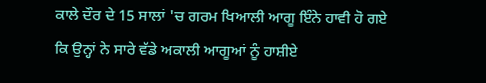ਕਾਲੇ ਦੌਰ ਦੇ 15 ਸਾਲਾਂ 'ਚ ਗਰਮ ਖਿਆਲੀ ਆਗੂ ਇੰਨੇ ਹਾਵੀ ਹੋ ਗਏ ਕਿ ਉਨ੍ਹਾਂ ਨੇ ਸਾਰੇ ਵੱਡੇ ਅਕਾਲੀ ਆਗੂਆਂ ਨੂੰ ਹਾਸ਼ੀਏ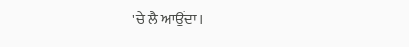'ਚੇ ਲੈ ਆਉਂਦਾ।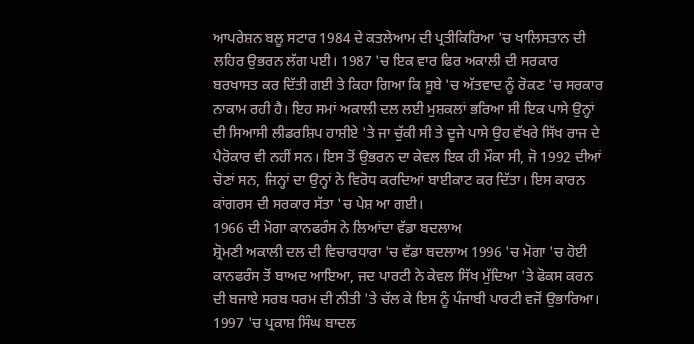ਆਪਰੇਸ਼ਨ ਬਲੂ ਸਟਾਰ 1984 ਦੇ ਕਤਲੇਆਮ ਦੀ ਪ੍ਰਤੀਕਿਰਿਆ 'ਚ ਖਾਲਿਸਤਾਨ ਦੀ ਲਹਿਰ ਉਭਰਨ ਲੱਗ ਪਈ। 1987 'ਚ ਇਕ ਵਾਰ ਫਿਰ ਅਕਾਲੀ ਦੀ ਸਰਕਾਰ ਬਰਖਾਸਤ ਕਰ ਦਿੱਤੀ ਗਈ ਤੇ ਕਿਹਾ ਗਿਆ ਕਿ ਸੂਬੇ 'ਚ ਅੱਤਵਾਦ ਨੂੰ ਰੋਕਣ 'ਚ ਸਰਕਾਰ ਨਾਕਾਮ ਰਹੀ ਹੈ। ਇਹ ਸਮਾਂ ਅਕਾਲੀ ਦਲ ਲਈ ਮੁਸ਼ਕਲਾਂ ਭਰਿਆ ਸੀ ਇਕ ਪਾਸੇ ਉਨ੍ਹਾਂ ਦੀ ਸਿਆਸੀ ਲੀਡਰਸ਼ਿਪ ਹਾਸ਼ੀਏ 'ਤੇ ਜਾ ਚੁੱਕੀ ਸੀ ਤੇ ਦੂਜੇ ਪਾਸੇ ਉਹ ਵੱਖਰੇ ਸਿੱਖ ਰਾਜ ਦੇ ਪੈਰੋਕਾਰ ਵੀ ਨਹੀਂ ਸਨ। ਇਸ ਤੋਂ ਉਭਰਨ ਦਾ ਕੇਵਲ ਇਕ ਹੀ ਮੌਕਾ ਸੀ, ਜੋ 1992 ਦੀਆਂ ਚੋਣਾਂ ਸਨ, ਜਿਨ੍ਹਾਂ ਦਾ ਉਨ੍ਹਾਂ ਨੇ ਵਿਰੋਧ ਕਰਦਿਆਂ ਬਾਈਕਾਟ ਕਰ ਦਿੱਤਾ। ਇਸ ਕਾਰਨ ਕਾਂਗਰਸ ਦੀ ਸਰਕਾਰ ਸੱਤਾ 'ਚ ਪੇਸ਼ ਆ ਗਈ।
1966 ਦੀ ਮੋਗਾ ਕਾਨਫਰੰਸ ਨੇ ਲਿਆਂਦਾ ਵੱਡਾ ਬਦਲਾਅ
ਸ਼੍ਰੋਮਣੀ ਅਕਾਲੀ ਦਲ ਦੀ ਵਿਚਾਰਧਾਰਾ 'ਚ ਵੱਡਾ ਬਦਲਾਅ 1996 'ਚ ਮੋਗਾ 'ਚ ਹੋਈ ਕਾਨਫਰੰਸ ਤੋਂ ਬਾਅਦ ਆਇਆ, ਜਦ ਪਾਰਟੀ ਨੇ ਕੇਵਲ ਸਿੱਖ ਮੁੱਦਿਆ 'ਤੇ ਫੋਕਸ ਕਰਨ ਦੀ ਬਜਾਏ ਸਰਬ ਧਰਮ ਦੀ ਨੀਤੀ 'ਤੇ ਚੱਲ ਕੇ ਇਸ ਨੂੰ ਪੰਜਾਬੀ ਪਾਰਟੀ ਵਜੋਂ ਉਭਾਰਿਆ। 1997 'ਚ ਪ੍ਰਕਾਸ਼ ਸਿੰਘ ਬਾਦਲ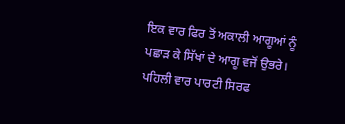ਇਕ ਵਾਰ ਫਿਰ ਤੋਂ ਅਕਾਲੀ ਆਗੂਆਂ ਨੂੰ ਪਛਾੜ ਕੇ ਸਿੱਖਾਂ ਦੇ ਆਗੂ ਵਜੋਂ ਉਭਰੇ। ਪਹਿਲੀ ਵਾਰ ਪਾਰਟੀ ਸਿਰਫ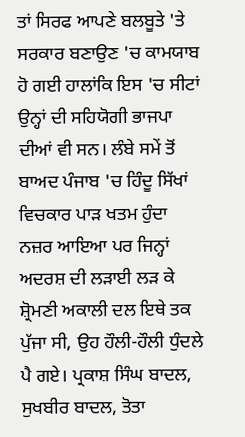ਤਾਂ ਸਿਰਫ ਆਪਣੇ ਬਲਬੂਤੇ 'ਤੇ ਸਰਕਾਰ ਬਣਾਉਣ 'ਚ ਕਾਮਯਾਬ ਹੋ ਗਈ ਹਾਲਾਂਕਿ ਇਸ 'ਚ ਸੀਟਾਂ ਉਨ੍ਹਾਂ ਦੀ ਸਹਿਯੋਗੀ ਭਾਜਪਾ ਦੀਆਂ ਵੀ ਸਨ। ਲੰਬੇ ਸਮੇਂ ਤੋਂ ਬਾਅਦ ਪੰਜਾਬ 'ਚ ਹਿੰਦੂ ਸਿੱਖਾਂ ਵਿਚਕਾਰ ਪਾੜ ਖਤਮ ਹੁੰਦਾ ਨਜ਼ਰ ਆਇਆ ਪਰ ਜਿਨ੍ਹਾਂ ਅਦਰਸ਼ ਦੀ ਲੜਾਈ ਲੜ ਕੇ ਸ਼੍ਰੋਮਣੀ ਅਕਾਲੀ ਦਲ ਇਥੇ ਤਕ ਪੁੱਜਾ ਸੀ, ਉਹ ਹੌਲੀ-ਹੌਲੀ ਧੁੰਦਲੇ ਪੈ ਗਏ। ਪ੍ਰਕਾਸ਼ ਸਿੰਘ ਬਾਦਲ, ਸੁਖਬੀਰ ਬਾਦਲ, ਤੋਤਾ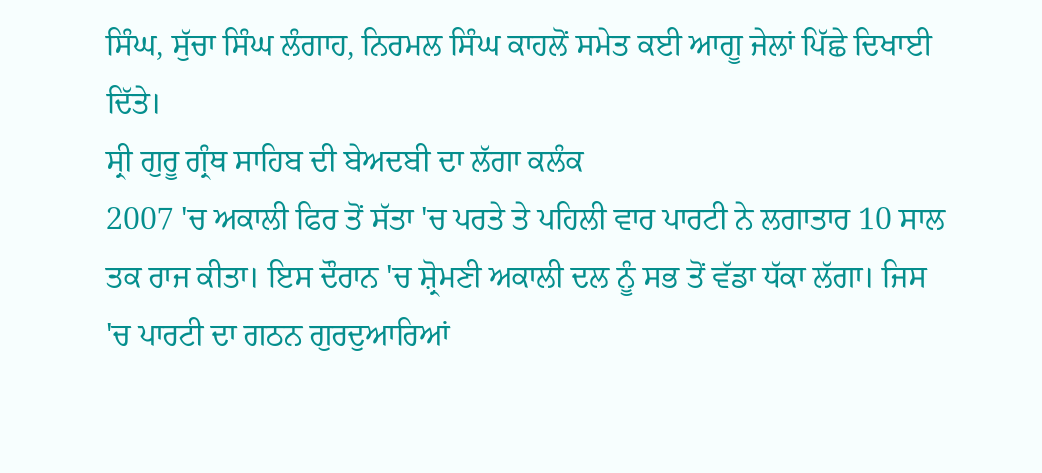ਸਿੰਘ, ਸੁੱਚਾ ਸਿੰਘ ਲੰਗਾਹ, ਨਿਰਮਲ ਸਿੰਘ ਕਾਹਲੋਂ ਸਮੇਤ ਕਈ ਆਗੂ ਜੇਲਾਂ ਪਿੱਛੇ ਦਿਖਾਈ ਦਿੱਤੇ।
ਸ੍ਰੀ ਗੁਰੂ ਗ੍ਰੰਥ ਸਾਹਿਬ ਦੀ ਬੇਅਦਬੀ ਦਾ ਲੱਗਾ ਕਲੰਕ
2007 'ਚ ਅਕਾਲੀ ਫਿਰ ਤੋਂ ਸੱਤਾ 'ਚ ਪਰਤੇ ਤੇ ਪਹਿਲੀ ਵਾਰ ਪਾਰਟੀ ਨੇ ਲਗਾਤਾਰ 10 ਸਾਲ ਤਕ ਰਾਜ ਕੀਤਾ। ਇਸ ਦੌਰਾਨ 'ਚ ਸ਼੍ਰੋਮਣੀ ਅਕਾਲੀ ਦਲ ਨੂੰ ਸਭ ਤੋਂ ਵੱਡਾ ਧੱਕਾ ਲੱਗਾ। ਜਿਸ 'ਚ ਪਾਰਟੀ ਦਾ ਗਠਨ ਗੁਰਦੁਆਰਿਆਂ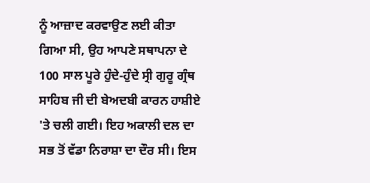ਨੂੰ ਆਜ਼ਾਦ ਕਰਵਾਉਣ ਲਈ ਕੀਤਾ ਗਿਆ ਸੀ, ਉਹ ਆਪਣੇ ਸਥਾਪਨਾ ਦੇ 100 ਸਾਲ ਪੂਰੇ ਹੁੰਦੇ-ਹੁੰਦੇ ਸ੍ਰੀ ਗੁਰੂ ਗ੍ਰੰਥ ਸਾਹਿਬ ਜੀ ਦੀ ਬੇਅਦਬੀ ਕਾਰਨ ਹਾਸ਼ੀਏ 'ਤੇ ਚਲੀ ਗਈ। ਇਹ ਅਕਾਲੀ ਦਲ ਦਾ ਸਭ ਤੋਂ ਵੱਡਾ ਨਿਰਾਸ਼ਾ ਦਾ ਦੌਰ ਸੀ। ਇਸ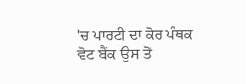'ਚ ਪਾਰਟੀ ਦਾ ਕੋਰ ਪੰਥਕ ਵੋਟ ਬੈਂਕ ਉਸ ਤੋਂ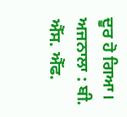ਦੂਰ ਹੋ ਗਿਆ।
ਅਜਨਾਲਾ : ਬੀ. ਐੱਸ. ਐੱਫ.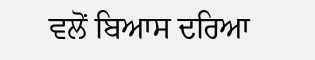ਵਲੋਂ ਬਿਆਸ ਦਰਿਆ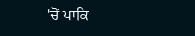'ਚੋਂ ਪਾਕਿ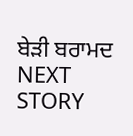ਬੇੜੀ ਬਰਾਮਦ
NEXT STORY